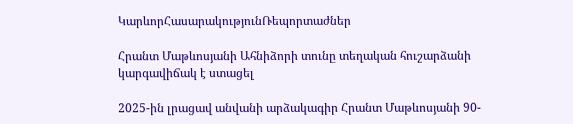ԿարևորՀասարակությունՌեպորտաժներ

Հրանտ Մաթևոսյանի Ահնիձորի տունը տեղական հուշարձանի կարգավիճակ է ստացել

2025-ին լրացավ անվանի արձակագիր Հրանտ Մաթևոսյանի 90-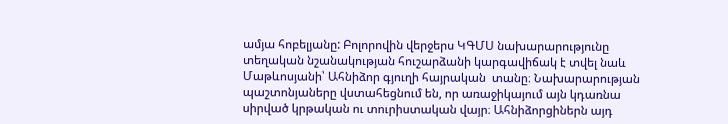ամյա հոբելյանը: Բոլորովին վերջերս ԿԳՄՍ նախարարությունը տեղական նշանակության հուշարձանի կարգավիճակ է տվել նաև  Մաթևոսյանի՝ Ահնիձոր գյուղի հայրական  տանը։ Նախարարության պաշտոնյաները վստահեցնում են, որ առաջիկայում այն կդառնա սիրված կրթական ու տուրիստական վայր։ Ահնիձորցիներն այդ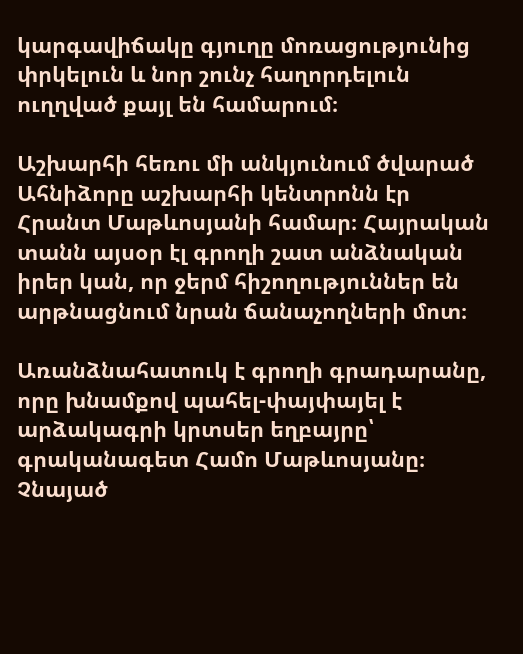կարգավիճակը գյուղը մոռացությունից փրկելուն և նոր շունչ հաղորդելուն ուղղված քայլ են համարում։

Աշխարհի հեռու մի անկյունում ծվարած Ահնիձորը աշխարհի կենտրոնն էր Հրանտ Մաթևոսյանի համար։ Հայրական տանն այսօր էլ գրողի շատ անձնական իրեր կան, որ ջերմ հիշողություններ են արթնացնում նրան ճանաչողների մոտ։

Առանձնահատուկ է գրողի գրադարանը, որը խնամքով պահել-փայփայել է արձակագրի կրտսեր եղբայրը՝ գրականագետ Համո Մաթևոսյանը։ Չնայած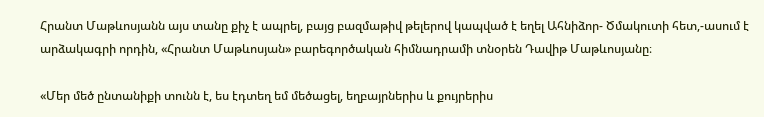Հրանտ Մաթևոսյանն այս տանը քիչ է ապրել, բայց բազմաթիվ թելերով կապված է եղել Ահնիձոր- Ծմակուտի հետ,-ասում է արձակագրի որդին, «Հրանտ Մաթևոսյան» բարեգործական հիմնադրամի տնօրեն Դավիթ Մաթևոսյանը։

«Մեր մեծ ընտանիքի տունն է, ես էդտեղ եմ մեծացել, եղբայրներիս և քույրերիս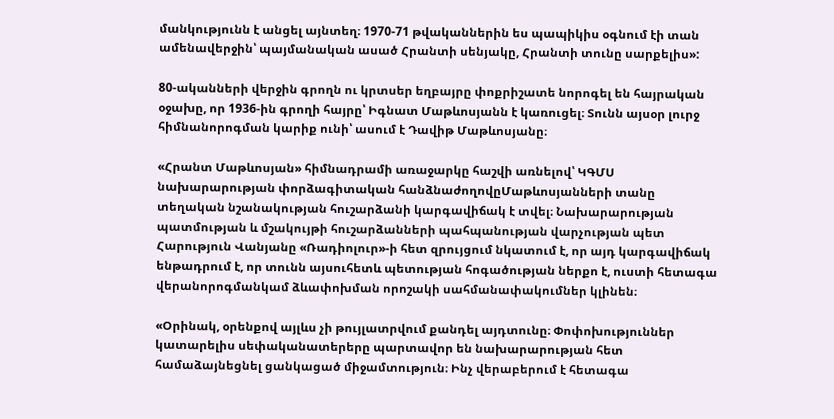մանկությունն է անցել այնտեղ։ 1970-71 թվականներին ես պապիկիս օգնում էի տան ամենավերջին՝ պայմանական ասած Հրանտի սենյակը, Հրանտի տունը սարքելիս»:

80-ականների վերջին գրողն ու կրտսեր եղբայրը փոքրիշատե նորոգել են հայրական օջախը, որ 1936-ին գրողի հայրը՝ Իգնատ Մաթևոսյանն է կառուցել։ Տունն այսօր լուրջ հիմնանորոգման կարիք ունի՝ ասում է Դավիթ Մաթևոսյանը։

«Հրանտ Մաթևոսյան» հիմնադրամի առաջարկը հաշվի առնելով՝ ԿԳՄՍ նախարարության փորձագիտական հանձնաժողովըՄաթևոսյանների տանը տեղական նշանակության հուշարձանի կարգավիճակ է տվել։ Նախարարության պատմության և մշակույթի հուշարձանների պահպանության վարչության պետ Հարություն Վանյանը «Ռադիոլուր»-ի հետ զրույցում նկատում է, որ այդ կարգավիճակ ենթադրում է, որ տունն այսուհետև պետության հոգածության ներքո է, ուստի հետագա վերանորոգմանկամ ձևափոխման որոշակի սահմանափակումներ կլինեն։

«Օրինակ, օրենքով այլևս չի թույլատրվում քանդել այդտունը։ Փոփոխություններ կատարելիս սեփականատերերը պարտավոր են նախարարության հետ համաձայնեցնել ցանկացած միջամտություն։ Ինչ վերաբերում է հետագա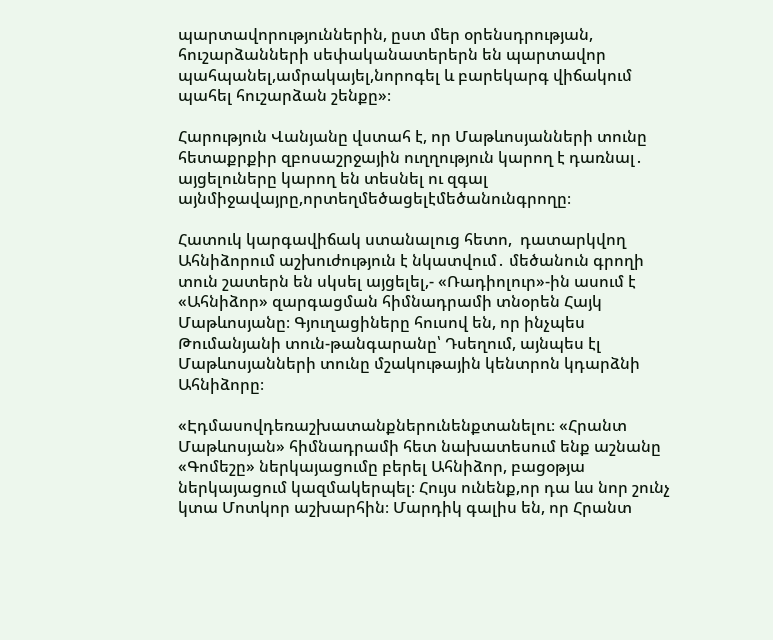պարտավորություններին, ըստ մեր օրենսդրության, հուշարձանների սեփականատերերն են պարտավոր պահպանել,ամրակայել,նորոգել և բարեկարգ վիճակում պահել հուշարձան շենքը»։

Հարություն Վանյանը վստահ է, որ Մաթևոսյանների տունը հետաքրքիր զբոսաշրջային ուղղություն կարող է դառնալ․ այցելուները կարող են տեսնել ու զգալ այնմիջավայրը,որտեղմեծացելէմեծանունգրողը։

Հատուկ կարգավիճակ ստանալուց հետո,  դատարկվող Ահնիձորում աշխուժություն է նկատվում․ մեծանուն գրողի տուն շատերն են սկսել այցելել,- «Ռադիոլուր»-ին ասում է «Ահնիձոր» զարգացման հիմնադրամի տնօրեն Հայկ Մաթևոսյանը։ Գյուղացիները հուսով են, որ ինչպես Թումանյանի տուն-թանգարանը՝ Դսեղում, այնպես էլ Մաթևոսյանների տունը մշակութային կենտրոն կդարձնի Ահնիձորը։

«Էդմասովդեռաշխատանքներունենքտանելու։ «Հրանտ Մաթևոսյան» հիմնադրամի հետ նախատեսում ենք աշնանը «Գոմեշը» ներկայացումը բերել Ահնիձոր, բացօթյա ներկայացում կազմակերպել։ Հույս ունենք,որ դա ևս նոր շունչ կտա Մոտկոր աշխարհին։ Մարդիկ գալիս են, որ Հրանտ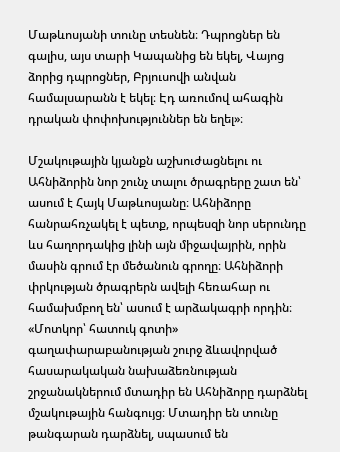Մաթևոսյանի տունը տեսնեն։ Դպրոցներ են գալիս, այս տարի Կապանից են եկել, Վայոց ձորից դպրոցներ, Բրյուսովի անվան համալսարանն է եկել։ Էդ առումով ահագին դրական փոփոխություններ են եղել»։

Մշակութային կյանքն աշխուժացնելու ու Ահնիձորին նոր շունչ տալու ծրագրերը շատ են՝ ասում է Հայկ Մաթևոսյանը։ Ահնիձորը հանրահռչակել է պետք, որպեսզի նոր սերունդը ևս հաղորդակից լինի այն միջավայրին, որին մասին գրում էր մեծանուն գրողը։ Ահնիձորի փրկության ծրագրերն ավելի հեռահար ու համախմբող են՝ ասում է արձակագրի որդին։ «Մոտկոր՝ հատուկ գոտի» գաղափարաբանության շուրջ ձևավորված հասարակական նախաձեռնության շրջանակներում մտադիր են Ահնիձորը դարձնել մշակութային հանգույց։ Մտադիր են տունը թանգարան դարձնել, սպասում են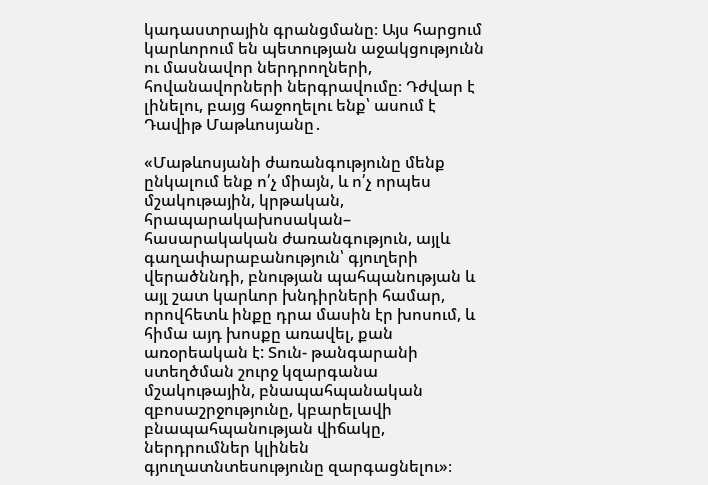կադաստրային գրանցմանը։ Այս հարցում կարևորում են պետության աջակցությունն ու մասնավոր ներդրողների, հովանավորների ներգրավումը։ Դժվար է լինելու, բայց հաջողելու ենք՝ ասում է Դավիթ Մաթևոսյանը․

«Մաթևոսյանի ժառանգությունը մենք ընկալում ենք ո՛չ միայն, և ո՛չ որպես մշակութային, կրթական, հրապարակախոսական– հասարակական ժառանգություն, այլև գաղափարաբանություն՝ գյուղերի վերածննդի, բնության պահպանության և այլ շատ կարևոր խնդիրների համար, որովհետև ինքը դրա մասին էր խոսում, և հիմա այդ խոսքը առավել, քան առօրեական է: Տուն- թանգարանի ստեղծման շուրջ կզարգանա մշակութային, բնապահպանական զբոսաշրջությունը, կբարելավի բնապահպանության վիճակը, ներդրումներ կլինեն գյուղատնտեսությունը զարգացնելու»։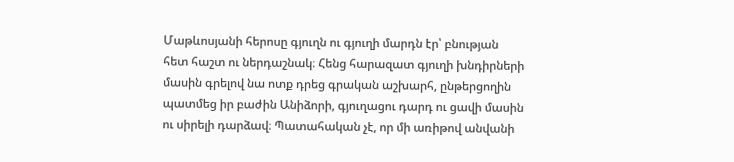Մաթևոսյանի հերոսը գյուղն ու գյուղի մարդն էր՝ բնության հետ հաշտ ու ներդաշնակ։ Հենց հարազատ գյուղի խնդիրների մասին գրելով նա ոտք դրեց գրական աշխարհ, ընթերցողին պատմեց իր բաժին Անիձորի, գյուղացու դարդ ու ցավի մասին ու սիրելի դարձավ։ Պատահական չէ, որ մի առիթով անվանի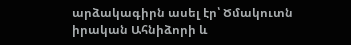արձակագիրն ասել էր՝ Ծմակուտն իրական Ահնիձորի և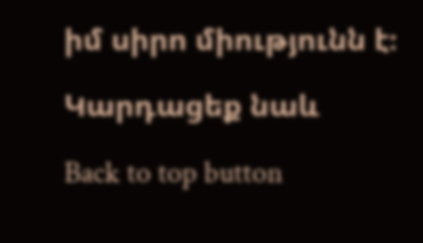իմ սիրո միությունն է։

Կարդացեք նաև

Back to top button